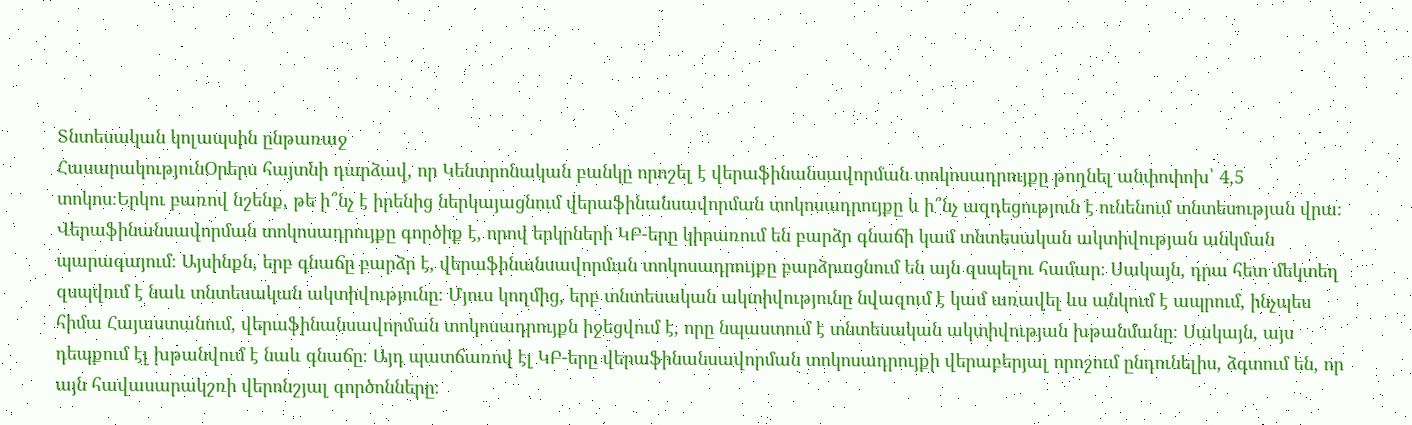Տնտեսական կոլապսին ընթառաջ
ՀասարակությունՕրերս հայտնի դարձավ, որ Կենտրոնական բանկը որոշել է վերաֆինանսավորման տոկոսադրույքը թողնել անփոփոխ՝ 4,5 տոկոս։Երկու բառով նշենք, թե ի՞նչ է իրենից ներկայացնում վերաֆինանսավորման տոկոսադրույքը և ի՞նչ ազդեցություն է ունենում տնտեսության վրա։
Վերաֆինանսավորման տոկոսադրույքը գործիք է, որով երկրների ԿԲ-երը կիրառում են բարձր գնաճի կամ տնտեսական ակտիվության անկման պարագայում։ Այսինքն, երբ գնաճը բարձր է, վերաֆինանսավորման տոկոսադրույքը բարձրացնում են այն զսպելու համար։ Սակայն, դրա հետ մեկտեղ զսպվում է նաև տնտեսական ակտիվությունը։ Մյուս կողմից, երբ տնտեսական ակտիվությունը նվազում է կամ առավել ևս անկում է ապրում, ինչպես հիմա Հայաստանում, վերաֆինանսավորման տոկոսադրույքն իջեցվում է, որը նպաստում է տնտեսական ակտիվության խթանմանը։ Սակայն, այս դեպքում էլ խթանվում է նաև գնաճը։ Այդ պատճառով էլ ԿԲ-երը վերաֆինանսավորման տոկոսադրույքի վերաբերյալ որոշում ընդունելիս, ձգտում են, որ այն հավասարակշռի վերոնշյալ գործոնները։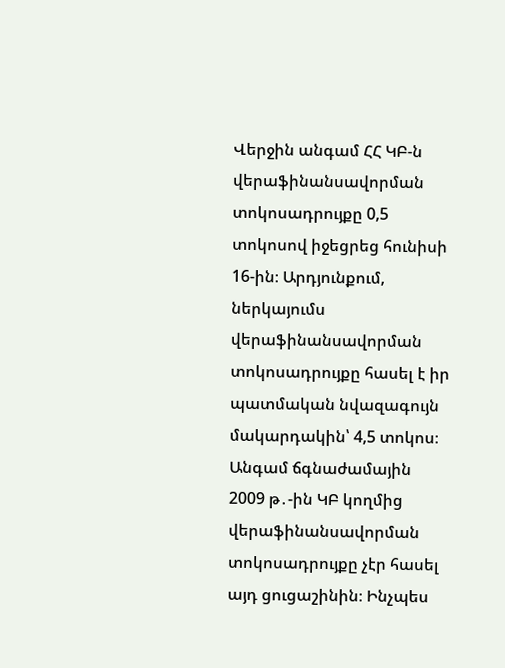Վերջին անգամ ՀՀ ԿԲ-ն վերաֆինանսավորման տոկոսադրույքը 0,5 տոկոսով իջեցրեց հունիսի 16-ին։ Արդյունքում, ներկայումս վերաֆինանսավորման տոկոսադրույքը հասել է իր պատմական նվազագույն մակարդակին՝ 4,5 տոկոս։ Անգամ ճգնաժամային 2009 թ․-ին ԿԲ կողմից վերաֆինանսավորման տոկոսադրույքը չէր հասել այդ ցուցաշինին։ Ինչպես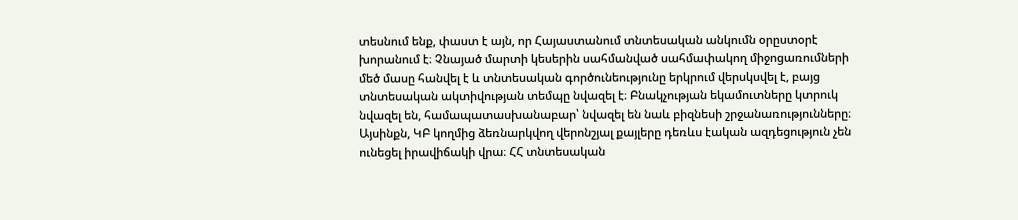տեսնում ենք, փաստ է այն, որ Հայաստանում տնտեսական անկումն օրըստօրէ խորանում է։ Չնայած մարտի կեսերին սահմանված սահմափակող միջոցառումների մեծ մասը հանվել է և տնտեսական գործունեությունը երկրում վերսկսվել է, բայց տնտեսական ակտիվության տեմպը նվազել է։ Բնակչության եկամուտները կտրուկ նվազել են, համապատասխանաբար՝ նվազել են նաև բիզնեսի շրջանառությունները։ Այսինքն, ԿԲ կողմից ձեռնարկվող վերոնշյալ քայլերը դեռևս էական ազդեցություն չեն ունեցել իրավիճակի վրա։ ՀՀ տնտեսական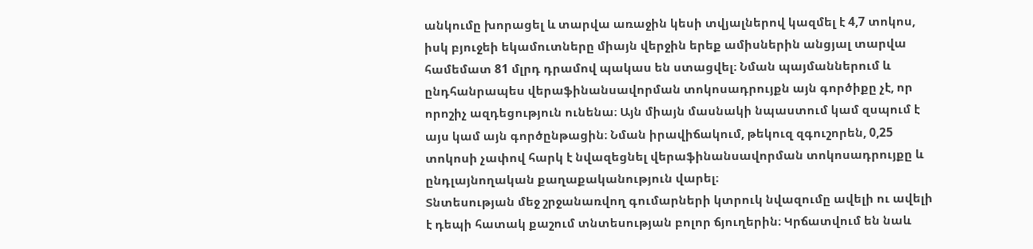անկումը խորացել և տարվա առաջին կեսի տվյալներով կազմել է 4,7 տոկոս, իսկ բյուջեի եկամուտները միայն վերջին երեք ամիսներին անցյալ տարվա համեմատ 81 մլրդ դրամով պակաս են ստացվել։ Նման պայմաններում և ընդհանրապես վերաֆինանսավորման տոկոսադրույքն այն գործիքը չէ, որ որոշիչ ազդեցություն ունենա։ Այն միայն մասնակի նպաստում կամ զսպում է այս կամ այն գործընթացին։ Նման իրավիճակում, թեկուզ զգուշորեն, 0,25 տոկոսի չափով հարկ է նվազեցնել վերաֆինանսավորման տոկոսադրույքը և ընդլայնողական քաղաքականություն վարել։
Տնտեսության մեջ շրջանառվող գումարների կտրուկ նվազումը ավելի ու ավելի է դեպի հատակ քաշում տնտեսության բոլոր ճյուղերին։ Կրճատվում են նաև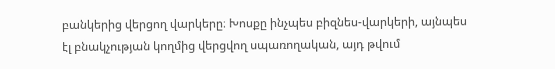բանկերից վերցող վարկերը։ Խոսքը ինչպես բիզնես-վարկերի, այնպես էլ բնակչության կողմից վերցվող սպառողական, այդ թվում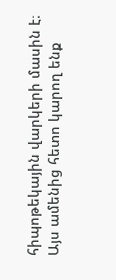հիպոթեկային վարկերի մասին է։
Այս ամենից հետո կարող ենք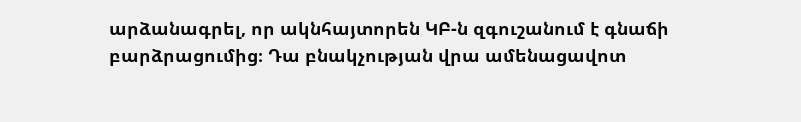արձանագրել, որ ակնհայտորեն ԿԲ-ն զգուշանում է գնաճի բարձրացումից։ Դա բնակչության վրա ամենացավոտ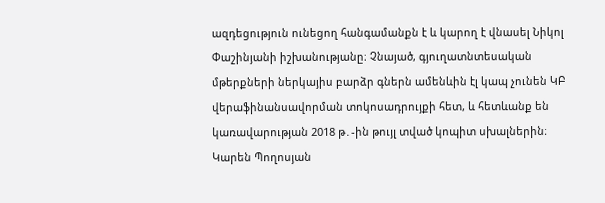ազդեցություն ունեցող հանգամանքն է և կարող է վնասել Նիկոլ Փաշինյանի իշխանությանը։ Չնայած, գյուղատնտեսական մթերքների ներկայիս բարձր գներն ամենևին էլ կապ չունեն ԿԲ վերաֆինանսավորման տոկոսադրույքի հետ, և հետևանք են կառավարության 2018 թ․-ին թույլ տված կոպիտ սխալներին։
Կարեն Պողոսյան